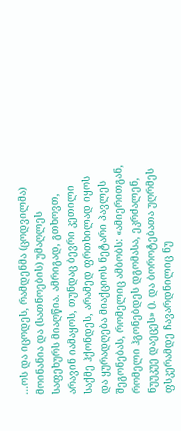...ოს და იცოდეს, რამდენმა (ცოდვილმა) მოინანია და (სათნოების) უმაღლეს საფეხურს მიაღწია. ამრიგად, გთხოვთ, არავინ იამაყოს, თუნდაც ბევრი კეთილი საქმე ჰქონდეს, არამედ ფრთხილად იყოს და ყურადღება მიაქციოს ნეტარი პავლეს შეგონებას, რომელიც ამბობს: «ამიერითგან, რომელი ჰგონებდეს დგომასა, ეკრძალენ, ნუუკუე დაეცეს» (). და ბოროტებათა უღრმეს ფსკერამდე ჩავარდნილიც ნუ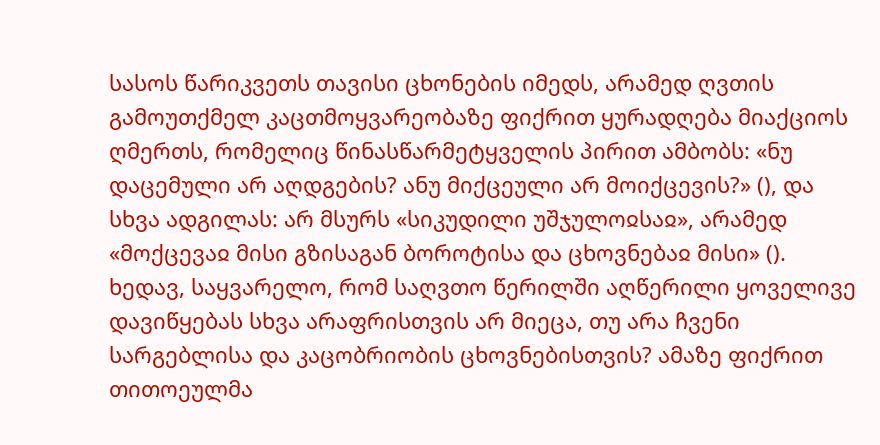სასოს წარიკვეთს თავისი ცხონების იმედს, არამედ ღვთის გამოუთქმელ კაცთმოყვარეობაზე ფიქრით ყურადღება მიაქციოს ღმერთს, რომელიც წინასწარმეტყველის პირით ამბობს: «ნუ დაცემული არ აღდგების? ანუ მიქცეული არ მოიქცევის?» (), და სხვა ადგილას: არ მსურს «სიკუდილი უშჯულოჲსაჲ», არამედ «მოქცევაჲ მისი გზისაგან ბოროტისა და ცხოვნებაჲ მისი» (). ხედავ, საყვარელო, რომ საღვთო წერილში აღწერილი ყოველივე დავიწყებას სხვა არაფრისთვის არ მიეცა, თუ არა ჩვენი სარგებლისა და კაცობრიობის ცხოვნებისთვის? ამაზე ფიქრით თითოეულმა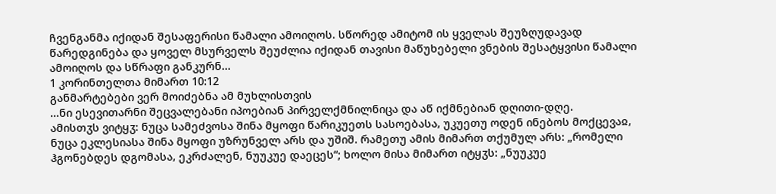ჩვენგანმა იქიდან შესაფერისი წამალი ამოიღოს. სწორედ ამიტომ ის ყველას შეუზღუდავად წარედგინება და ყოველ მსურველს შეუძლია იქიდან თავისი მაწუხებელი ვნების შესატყვისი წამალი ამოიღოს და სწრაფი განკურნ...
1 კორინთელთა მიმართ 10:12
განმარტებები ვერ მოიძებნა ამ მუხლისთვის
...ნი ესევითარნი შეცვალებანი იპოებიან პირველქმნილნიცა და აწ იქმნებიან დღითი-დღე.
ამისთჳს ვიტყჳ: ნუცა სამეძვოსა შინა მყოფი წარიკუეთს სასოებასა, უკუეთუ ოდენ ინებოს მოქცევაჲ, ნუცა ეკლესიასა შინა მყოფი უზრუნველ არს და უშიშ. რამეთუ ამის მიმართ თქუმულ არს: „რომელი ჰგონებდეს დგომასა, ეკრძალენ, ნუუკუე დაეცეს“; ხოლო მისა მიმართ იტყჳს: „ნუუკუე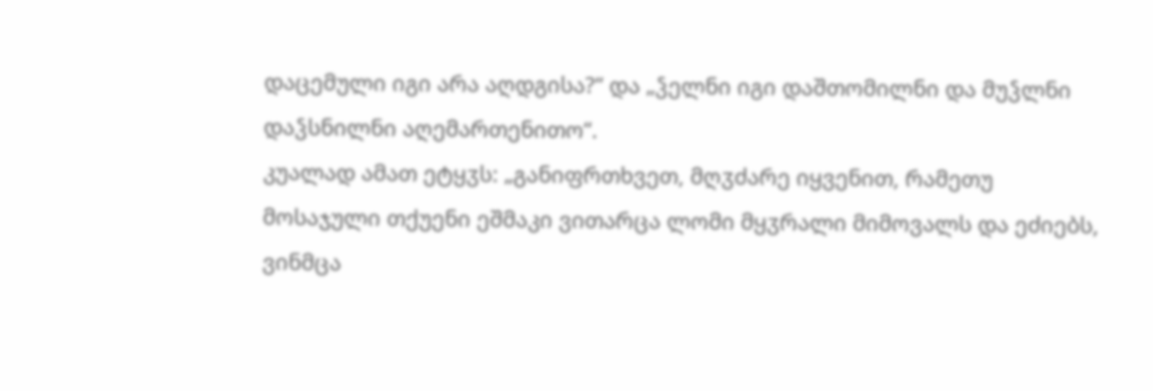დაცემული იგი არა აღდგისა?“ და „ჴელნი იგი დაშთომილნი და მუჴლნი დაჴსნილნი აღემართენითო“.
კუალად ამათ ეტყჳს: „განიფრთხვეთ, მღჳძარე იყვენით, რამეთუ მოსაჯული თქუენი ეშმაკი ვითარცა ლომი მყჳრალი მიმოვალს და ეძიებს, ვინმცა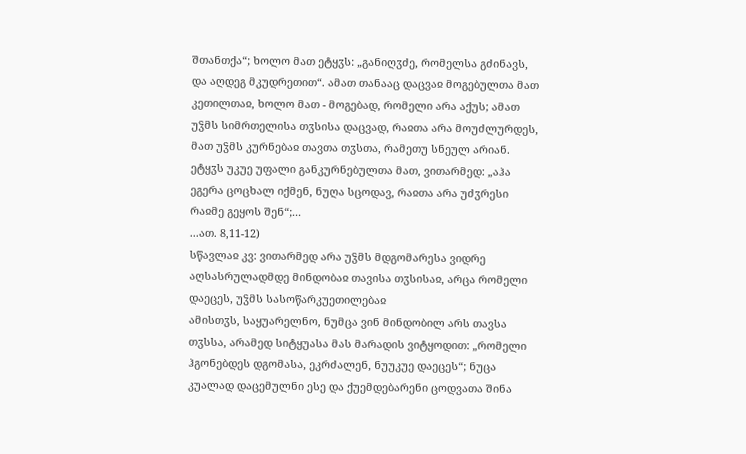შთანთქა“; ხოლო მათ ეტყჳს: „განიღჳძე, რომელსა გძინავს, და აღდეგ მკუდრეთით“. ამათ თანააც დაცვაჲ მოგებულთა მათ კეთილთაჲ, ხოლო მათ - მოგებად, რომელი არა აქუს; ამათ უჴმს სიმრთელისა თჳსისა დაცვად, რაჲთა არა მოუძლურდეს, მათ უჴმს კურნებაჲ თავთა თჳსთა, რამეთუ სნეულ არიან.
ეტყჳს უკუე უფალი განკურნებულთა მათ, ვითარმედ: „აჰა ეგერა ცოცხალ იქმენ, ნუღა სცოდავ, რაჲთა არა უძჳრესი რაჲმე გეყოს შენ“;...
...ათ. 8,11-12)
სწავლაჲ კვ: ვითარმედ არა უჴმს მდგომარესა ვიდრე აღსასრულადმდე მინდობაჲ თავისა თჳსისაჲ, არცა რომელი დაეცეს, უჴმს სასოწარკუეთილებაჲ
ამისთჳს, საყუარელნო, ნუმცა ვინ მინდობილ არს თავსა თჳსსა, არამედ სიტყუასა მას მარადის ვიტყოდით: „რომელი ჰგონებდეს დგომასა, ეკრძალენ, ნუუკუე დაეცეს“; ნუცა კუალად დაცემულნი ესე და ქუემდებარენი ცოდვათა შინა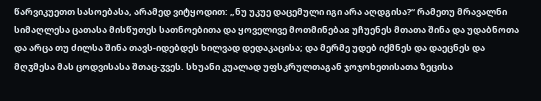წარვიკუეთთ სასოებასა, არამედ ვიტყოდით: „ნუ უკუე დაცემული იგი არა აღდგისა?“ რამეთუ მრავალნი სიმაღლესა ცათასა მისწუთეს სათნოებითა და ყოველივე მოთმინებაჲ უჩუენეს მთათა შინა და უდაბნოთა და არცა თუ ძილსა შინა თავს-იდებდეს ხილვად დედაკაცისა; და მერმე უდებ იქმნეს და დაეცნეს და მღჳმესა მას ცოდვისასა შთაც-ჳვეს. სხუანი კუალად უფსკრულთაგან ჯოჯოხეთისათა ზეცისა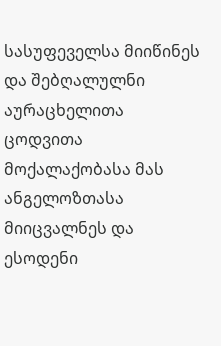სასუფეველსა მიიწინეს და შებღალულნი აურაცხელითა ცოდვითა მოქალაქობასა მას ანგელოზთასა მიიცვალნეს და ესოდენი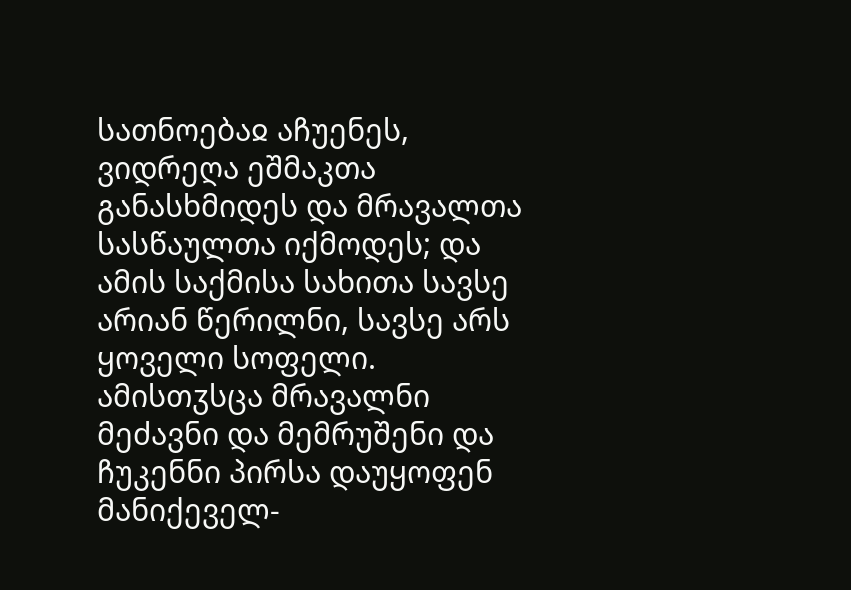სათნოებაჲ აჩუენეს, ვიდრეღა ეშმაკთა განასხმიდეს და მრავალთა სასწაულთა იქმოდეს; და ამის საქმისა სახითა სავსე არიან წერილნი, სავსე არს ყოველი სოფელი. ამისთჳსცა მრავალნი მეძავნი და მემრუშენი და ჩუკენნი პირსა დაუყოფენ მანიქეველ-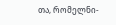თა, რომელნი-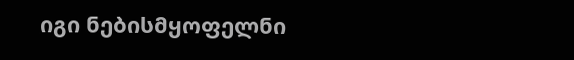იგი ნებისმყოფელნი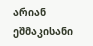არიან ეშმაკისანი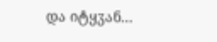და იტყჳან...